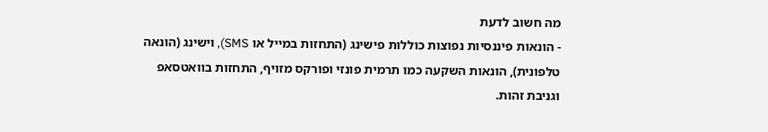מה חשוב לדעת
- הונאות פיננסיות נפוצות כוללות פישינג (התחזות במייל או SMS), וישינג (הונאה טלפונית), הונאות השקעה כמו תרמית פונזי ופורקס מזויף, התחזות בוואטסאפ וגניבת זהות.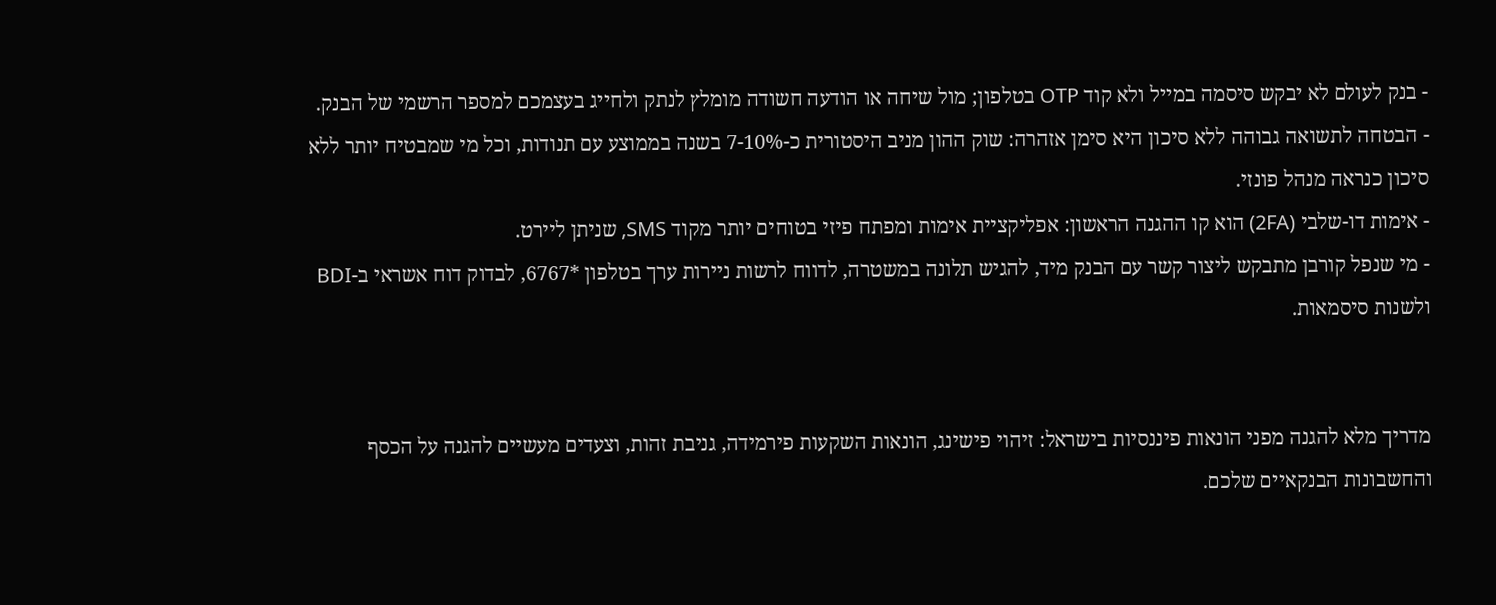- בנק לעולם לא יבקש סיסמה במייל ולא קוד OTP בטלפון; מול שיחה או הודעה חשודה מומלץ לנתק ולחייג בעצמכם למספר הרשמי של הבנק.
- הבטחה לתשואה גבוהה ללא סיכון היא סימן אזהרה: שוק ההון מניב היסטורית כ-7-10% בשנה בממוצע עם תנודות, וכל מי שמבטיח יותר ללא סיכון כנראה מנהל פונזי.
- אימות דו-שלבי (2FA) הוא קו ההגנה הראשון: אפליקציית אימות ומפתח פיזי בטוחים יותר מקוד SMS, שניתן ליירט.
- מי שנפל קורבן מתבקש ליצור קשר עם הבנק מיד, להגיש תלונה במשטרה, לדווח לרשות ניירות ערך בטלפון *6767, לבדוק דוח אשראי ב-BDI ולשנות סיסמאות.


מדריך מלא להגנה מפני הונאות פיננסיות בישראל: זיהוי פישינג, הונאות השקעות פירמידה, גניבת זהות, וצעדים מעשיים להגנה על הכסף והחשבונות הבנקאיים שלכם.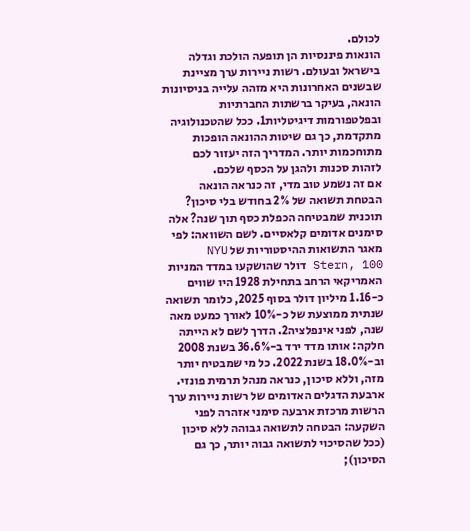לכולם.
הונאות פיננסיות הן תופעה הולכת וגדלה בישראל ובעולם. רשות ניירות ערך מציינת שבשנים האחרונות היא מזהה עלייה בניסיונות הונאה, בעיקר ברשתות החברתיות ובפלטפורמות דיגיטליות1. ככל שהטכנולוגיה מתקדמת, כך גם שיטות ההונאה הופכות מתוחכמות יותר. המדריך הזה יעזור לכם לזהות סכנות ולהגן על הכסף שלכם.
אם זה נשמע טוב מדי, זה כנראה הונאה
הבטחת תשואה של 2% בחודש בלי סיכון? תוכנית שמבטיחה הכפלת כסף תוך שנה? אלה סימנים אדומים קלאסיים. לשם השוואה: לפי מאגר התשואות ההיסטוריות של NYU Stern, 100 דולר שהושקעו במדד המניות האמריקאי הרחב בתחילת 1928 היו שווים כ-1.16 מיליון דולר בסוף 2025, כלומר תשואה שנתית ממוצעת של כ-10% לאורך כמעט מאה שנה, לפני אינפלציה2. הדרך לשם לא הייתה חלקה: אותו מדד ירד ב-36.6% בשנת 2008 וב-18.0% בשנת 2022. כל מי שמבטיח יותר מזה, וללא סיכון, כנראה מנהל תרמית פונזי.
ארבעת הדגלים האדומים של רשות ניירות ערך
הרשות מרכזת ארבעה סימני אזהרה לפני השקעה: הבטחה לתשואה גבוהה ללא סיכון (ככל שהסיכוי לתשואה גבוה יותר, כך גם הסיכון);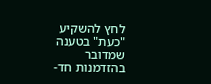לחץ להשקיע "כעת" בטענה שמדובר בהזדמנות חד-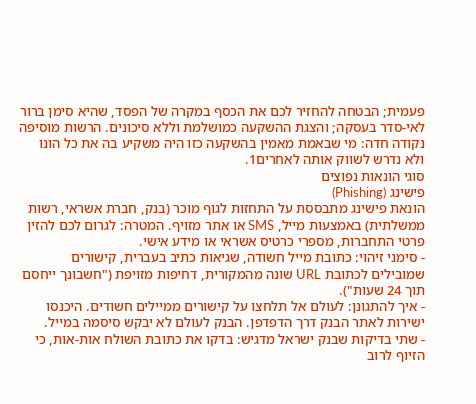פעמית; הבטחה להחזיר לכם את הכסף במקרה של הפסד, שהיא סימן ברור לאי-סדר בעסקה; והצגת ההשקעה כמושלמת וללא סיכונים. הרשות מוסיפה נקודה חדה: מי שבאמת מאמין בהשקעה כזו היה משקיע בה את כל הונו ולא נדרש לשווק אותה לאחרים1.
סוגי הונאות נפוצים
פישינג (Phishing)
הונאת פישינג מתבססת על התחזות לגוף מוכר (בנק, חברת אשראי, רשות ממשלתית) באמצעות מייל, SMS או אתר מזויף. המטרה: לגרום לכם להזין פרטי התחברות, מספרי כרטיס אשראי או מידע אישי.
- סימני זיהוי: כתובת מייל חשודה, שגיאות כתיב בעברית, קישורים שמובילים לכתובת URL שונה מהמקורית, דחיפות מזויפת ("חשבונך ייחסם תוך 24 שעות").
- איך להתגונן: לעולם אל תלחצו על קישורים ממיילים חשודים. היכנסו ישירות לאתר הבנק דרך הדפדפן. הבנק לעולם לא יבקש סיסמה במייל.
- שתי בדיקות שבנק ישראל מדגיש: בדקו את כתובת השולח אות-אות, כי הזיוף לרוב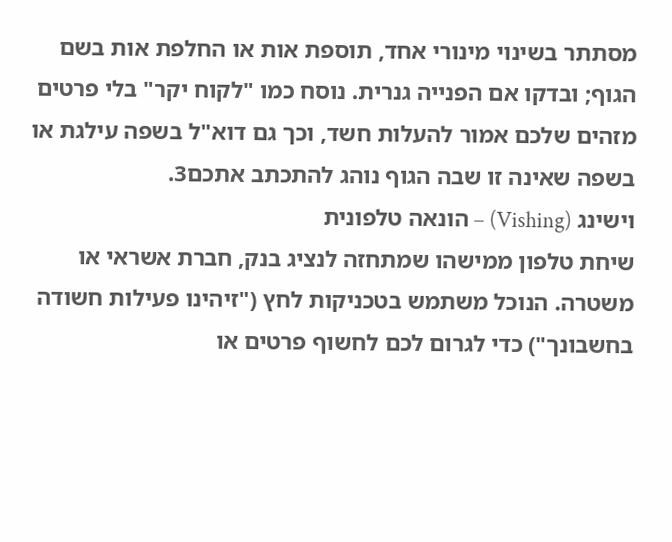מסתתר בשינוי מינורי אחד, תוספת אות או החלפת אות בשם הגוף; ובדקו אם הפנייה גנרית. נוסח כמו "לקוח יקר" בלי פרטים מזהים שלכם אמור להעלות חשד, וכך גם דוא"ל בשפה עילגת או בשפה שאינה זו שבה הגוף נוהג להתכתב אתכם3.
וישינג (Vishing) – הונאה טלפונית
שיחת טלפון ממישהו שמתחזה לנציג בנק, חברת אשראי או משטרה. הנוכל משתמש בטכניקות לחץ ("זיהינו פעילות חשודה בחשבונך") כדי לגרום לכם לחשוף פרטים או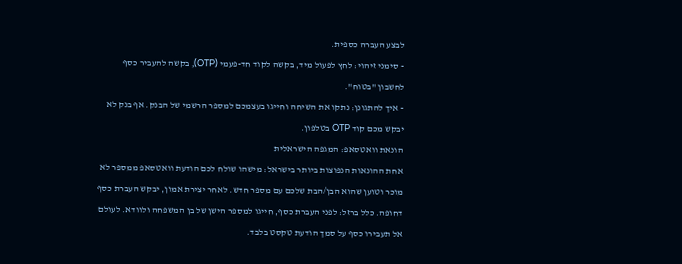לבצע העברה כספית.
- סימני זיהוי: לחץ לפעול מיד, בקשה לקוד חד-פעמי (OTP), בקשה להעביר כסף לחשבון "בטוח".
- איך להתגונן: נתקו את השיחה וחייגו בעצמכם למספר הרשמי של הבנק. אף בנק לא יבקש מכם קוד OTP בטלפון.
הונאת וואטסאפ: המגפה הישראלית
אחת ההונאות הנפוצות ביותר בישראל: מישהו שולח לכם הודעת וואטסאפ ממספר לא מוכר וטוען שהוא הבן/הבת שלכם עם מספר חדש. לאחר יצירת אמון, יבקש העברת כסף דחופה. כלל ברזל: לפני העברת כסף, חייגו למספר הישן של בן המשפחה ולוודא. לעולם אל תעבירו כסף על סמך הודעת טקסט בלבד.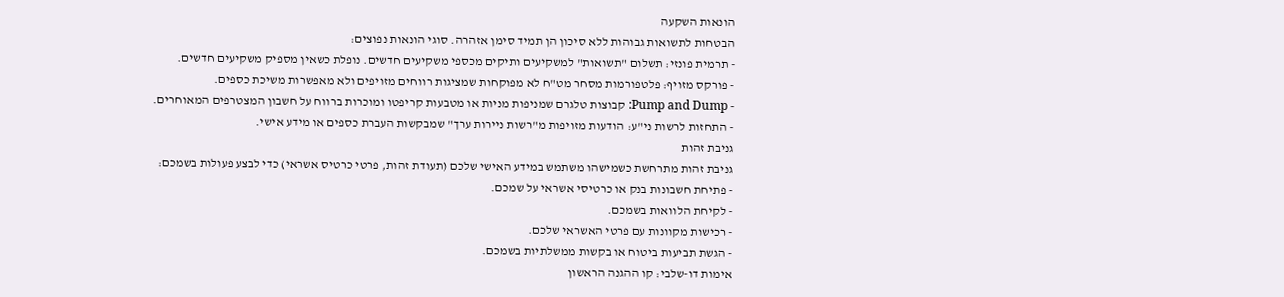הונאות השקעה
הבטחות לתשואות גבוהות ללא סיכון הן תמיד סימן אזהרה. סוגי הונאות נפוצים:
- תרמית פונזי: תשלום "תשואות" למשקיעים ותיקים מכספי משקיעים חדשים. נופלת כשאין מספיק משקיעים חדשים.
- פורקס מזויף: פלטפורמות מסחר מט"ח לא מפוקחות שמציגות רווחים מזויפים ולא מאפשרות משיכת כספים.
- Pump and Dump: קבוצות טלגרם שמניפות מניות או מטבעות קריפטו ומוכרות ברווח על חשבון המצטרפים המאוחרים.
- התחזות לרשות ני"ע: הודעות מזויפות מ"רשות ניירות ערך" שמבקשות העברת כספים או מידע אישי.
גניבת זהות
גניבת זהות מתרחשת כשמישהו משתמש במידע האישי שלכם (תעודת זהות, פרטי כרטיס אשראי) כדי לבצע פעולות בשמכם:
- פתיחת חשבונות בנק או כרטיסי אשראי על שמכם.
- לקיחת הלוואות בשמכם.
- רכישות מקוונות עם פרטי האשראי שלכם.
- הגשת תביעות ביטוח או בקשות ממשלתיות בשמכם.
אימות דו-שלבי: קו ההגנה הראשון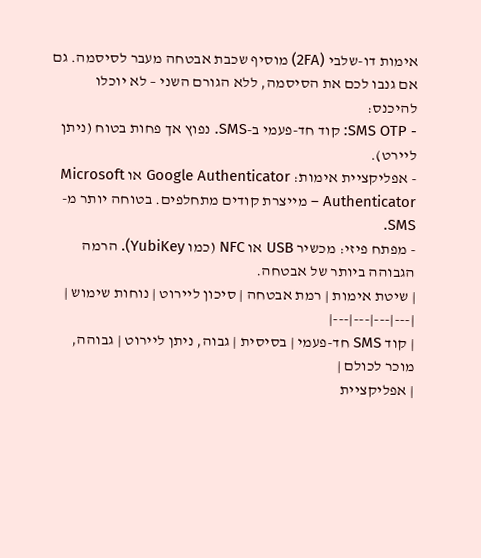אימות דו-שלבי (2FA) מוסיף שכבת אבטחה מעבר לסיסמה. גם אם גנבו לכם את הסיסמה, ללא הגורם השני – לא יוכלו להיכנס:
- SMS OTP: קוד חד-פעמי ב-SMS. נפוץ אך פחות בטוח (ניתן ליירט).
- אפליקציית אימות: Google Authenticator או Microsoft Authenticator – מייצרת קודים מתחלפים. בטוחה יותר מ-SMS.
- מפתח פיזי: מכשיר USB או NFC (כמו YubiKey). הרמה הגבוהה ביותר של אבטחה.
| שיטת אימות | רמת אבטחה | סיכון ליירוט | נוחות שימוש |
|---|---|---|---|
| קוד SMS חד-פעמי | בסיסית | גבוה, ניתן ליירוט | גבוהה, מוכר לכולם |
| אפליקציית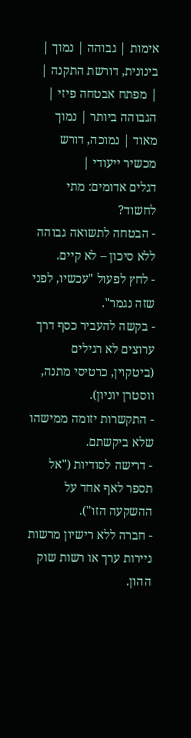אימות | גבוהה | נמוך | בינונית, דורשת התקנה |
| מפתח אבטחה פיזי | הגבוהה ביותר | נמוך מאוד | נמוכה, דורש מכשיר ייעודי |
דגלים אדומים: מתי לחשוד?
- הבטחה לתשואה גבוהה ללא סיכון – לא קיים.
- לחץ לפעול "עכשיו, לפני שזה נגמר".
- בקשה להעביר כסף דרך ערוצים לא רגילים (ביטקוין, כרטיסי מתנה, ווסטרן יוניון).
- התקשרות יזומה ממישהו שלא ביקשתם.
- דרישה לסודיות ("אל תספר לאף אחד על ההשקעה הזו").
- חברה ללא רישיון מרשות ניירות ערך או רשות שוק ההון.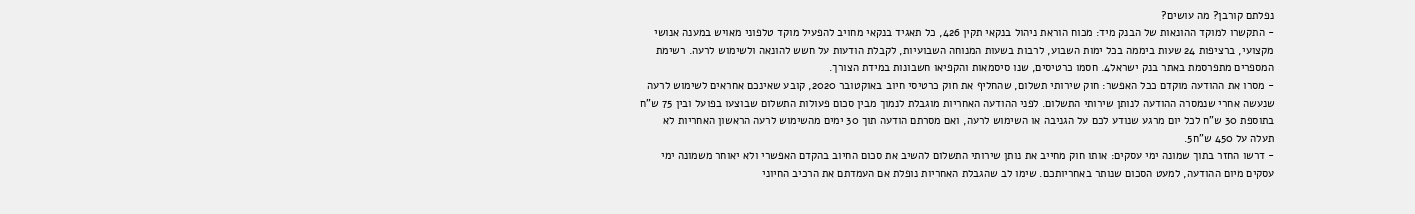נפלתם קורבן? מה עושים?
- התקשרו למוקד ההונאות של הבנק מיד: מכוח הוראת ניהול בנקאי תקין 426, כל תאגיד בנקאי מחויב להפעיל מוקד טלפוני מאויש במענה אנושי מקצועי, ברציפות 24 שעות ביממה בכל ימות השבוע, לרבות בשעות המנוחה השבועיות, לקבלת הודעות על חשש להונאה ולשימוש לרעה. רשימת המספרים מתפרסמת באתר בנק ישראל4. חסמו כרטיסים, שנו סיסמאות והקפיאו חשבונות במידת הצורך.
- מסרו את ההודעה מוקדם ככל האפשר: חוק שירותי תשלום, שהחליף את חוק כרטיסי חיוב באוקטובר 2020, קובע שאינכם אחראים לשימוש לרעה שנעשה אחרי שנמסרה ההודעה לנותן שירותי התשלום. לפני ההודעה האחריות מוגבלת לנמוך מבין סכום פעולות התשלום שבוצעו בפועל ובין 75 ש"ח בתוספת 30 ש"ח לכל יום מרגע שנודע לכם על הגניבה או השימוש לרעה, ואם מסרתם הודעה תוך 30 ימים מהשימוש לרעה הראשון האחריות לא תעלה על 450 ש"ח5.
- דרשו החזר בתוך שמונה ימי עסקים: אותו חוק מחייב את נותן שירותי התשלום להשיב את סכום החיוב בהקדם האפשרי ולא יאוחר משמונה ימי עסקים מיום ההודעה, למעט הסכום שנותר באחריותכם. שימו לב שהגבלת האחריות נופלת אם העמדתם את הרכיב החיוני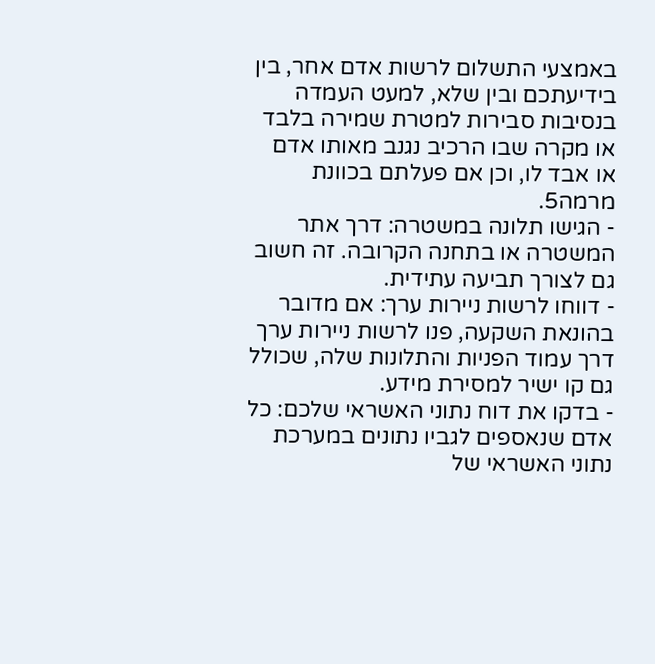באמצעי התשלום לרשות אדם אחר, בין בידיעתכם ובין שלא, למעט העמדה בנסיבות סבירות למטרת שמירה בלבד או מקרה שבו הרכיב נגנב מאותו אדם או אבד לו, וכן אם פעלתם בכוונת מרמה5.
- הגישו תלונה במשטרה: דרך אתר המשטרה או בתחנה הקרובה. זה חשוב גם לצורך תביעה עתידית.
- דווחו לרשות ניירות ערך: אם מדובר בהונאת השקעה, פנו לרשות ניירות ערך דרך עמוד הפניות והתלונות שלה, שכולל גם קו ישיר למסירת מידע.
- בדקו את דוח נתוני האשראי שלכם: כל אדם שנאספים לגביו נתונים במערכת נתוני האשראי של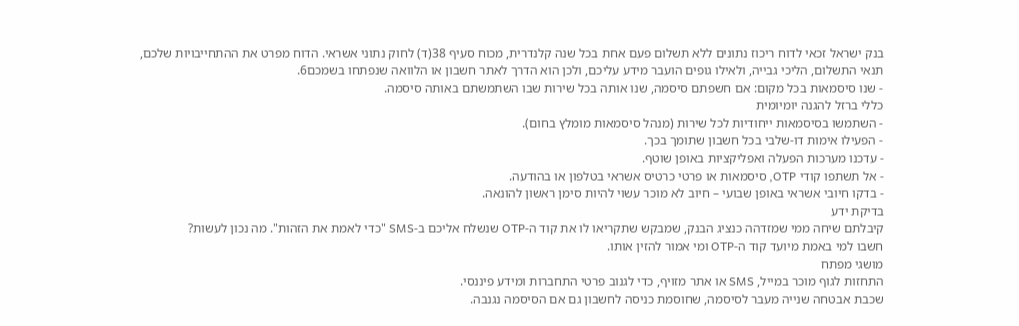בנק ישראל זכאי לדוח ריכוז נתונים ללא תשלום פעם אחת בכל שנה קלנדרית, מכוח סעיף 38(ד) לחוק נתוני אשראי. הדוח מפרט את ההתחייבויות שלכם, תנאי התשלום, הליכי גבייה, ולאילו גופים הועבר מידע עליכם, ולכן הוא הדרך לאתר חשבון או הלוואה שנפתחו בשמכם6.
- שנו סיסמאות בכל מקום: אם חשפתם סיסמה, שנו אותה בכל שירות שבו השתמשתם באותה סיסמה.
כללי ברזל להגנה יומיומית
- השתמשו בסיסמאות ייחודיות לכל שירות (מנהל סיסמאות מומלץ בחום).
- הפעילו אימות דו-שלבי בכל חשבון שתומך בכך.
- עדכנו מערכות הפעלה ואפליקציות באופן שוטף.
- אל תשתפו קודי OTP, סיסמאות או פרטי כרטיס אשראי בטלפון או בהודעה.
- בדקו חיובי אשראי באופן שבועי – חיוב לא מוכר עשוי להיות סימן ראשון להונאה.
בדיקת ידע
קיבלתם שיחה ממי שמזדהה כנציג הבנק, שמבקש שתקריאו לו את קוד ה-OTP שנשלח אליכם ב-SMS "כדי לאמת את הזהות". מה נכון לעשות?
חשבו למי באמת מיועד קוד ה-OTP ומי אמור להזין אותו.
מושגי מפתח
התחזות לגוף מוכר במייל, SMS או אתר מזויף, כדי לגנוב פרטי התחברות ומידע פיננסי.
שכבת אבטחה שנייה מעבר לסיסמה, שחוסמת כניסה לחשבון גם אם הסיסמה נגנבה.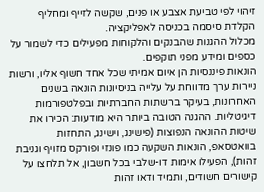זיהוי לפי טביעת אצבע או פנים, שקשה לזייף ומחליף הקלדת סיסמה בכניסה לאפליקציה.
מכלול ההגנות שהבנקים והלקוחות מפעילים כדי לשמור על כספים ומידע מפני תוקפים.
הונאות פיננסיות הן איום אמיתי שכל אחד חשוף אליו, ורשות ניירות ערך מדווחת על עלייה בניסיונות הונאה בשנים האחרונות, בעיקר ברשתות החברתיות ובפלטפורמות דיגיטליות. ההגנה הטובה ביותר היא מודעות: הכירו את שיטות ההונאה הנפוצות (פישינג, וישינג, התחזות בוואטסאפ, הונאות השקעה כמו פונזי ופורקס מזויף וגניבת זהות), הפעילו אימות דו-שלבי בכל חשבון, אל תלחצו על קישורים חשודים, ותמיד ודאו זהות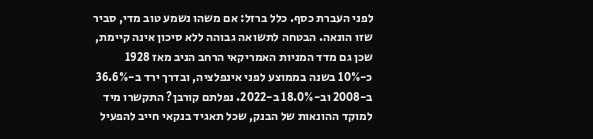לפני העברת כסף. כלל ברזל: אם משהו נשמע טוב מדי, סביר שזו הונאה. הבטחה לתשואה גבוהה ללא סיכון אינה קיימת, שכן גם מדד המניות האמריקאי הרחב הניב מאז 1928 כ-10% בשנה בממוצע לפני אינפלציה, ובדרך ירד ב-36.6% ב-2008 וב-18.0% ב-2022. נפלתם קורבן? התקשרו מיד למוקד ההונאות של הבנק, שכל תאגיד בנקאי חייב להפעיל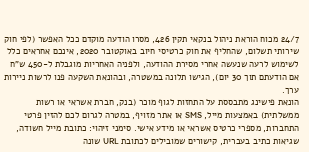24/7 מכוח הוראת ניהול בנקאי תקין 426, מסרו הודעה מוקדם ככל האפשר (לפי חוק שירותי תשלום, שהחליף את חוק כרטיסי חיוב באוקטובר 2020, אינכם אחראים כלל לשימוש לרעה שנעשה אחרי מסירת ההודעה, ולפניה האחריות מוגבלת ל-450 ש"ח אם הודעתם תוך 30 יום), הגישו תלונה במשטרה, ובהונאת השקעה פנו לרשות ניירות ערך.
הונאת פישינג מתבססת על התחזות לגוף מוכר (בנק, חברת אשראי או רשות ממשלתית) באמצעות מייל, SMS או אתר מזויף, במטרה לגרום לכם להזין פרטי התחברות, מספרי כרטיס אשראי או מידע אישי. סימני זיהוי: כתובת מייל חשודה, שגיאות כתיב בעברית, קישורים שמובילים לכתובת URL שונה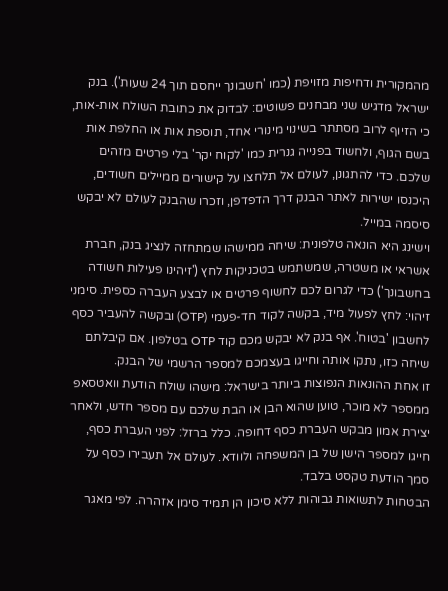מהמקורית ודחיפות מזויפת (כמו 'חשבונך ייחסם תוך 24 שעות'). בנק ישראל מדגיש שני מבחנים פשוטים: לבדוק את כתובת השולח אות-אות, כי הזיוף לרוב מסתתר בשינוי מינורי אחד, תוספת אות או החלפת אות בשם הגוף, ולחשוד בפנייה גנרית כמו 'לקוח יקר' בלי פרטים מזהים שלכם. כדי להתגונן, לעולם אל תלחצו על קישורים ממיילים חשודים, היכנסו ישירות לאתר הבנק דרך הדפדפן, וזכרו שהבנק לעולם לא יבקש סיסמה במייל.
וישינג היא הונאה טלפונית: שיחה ממישהו שמתחזה לנציג בנק, חברת אשראי או משטרה, שמשתמש בטכניקות לחץ ('זיהינו פעילות חשודה בחשבונך') כדי לגרום לכם לחשוף פרטים או לבצע העברה כספית. סימני זיהוי: לחץ לפעול מיד, בקשה לקוד חד-פעמי (OTP) ובקשה להעביר כסף לחשבון 'בטוח'. אף בנק לא יבקש מכם קוד OTP בטלפון. אם קיבלתם שיחה כזו, נתקו אותה וחייגו בעצמכם למספר הרשמי של הבנק.
זו אחת ההונאות הנפוצות ביותר בישראל: מישהו שולח הודעת וואטסאפ ממספר לא מוכר, טוען שהוא הבן או הבת שלכם עם מספר חדש, ולאחר יצירת אמון מבקש העברת כסף דחופה. כלל ברזל: לפני העברת כסף, חייגו למספר הישן של בן המשפחה ולוודא. לעולם אל תעבירו כסף על סמך הודעת טקסט בלבד.
הבטחות לתשואות גבוהות ללא סיכון הן תמיד סימן אזהרה. לפי מאגר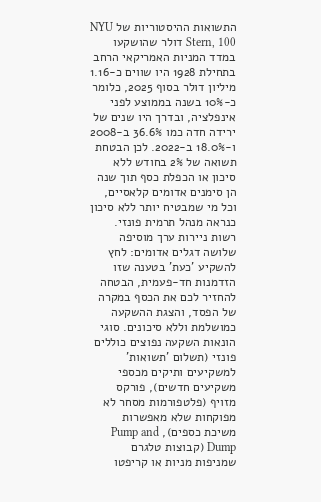התשואות ההיסטוריות של NYU Stern, 100 דולר שהושקעו במדד המניות האמריקאי הרחב בתחילת 1928 היו שווים כ-1.16 מיליון דולר בסוף 2025, כלומר כ-10% בשנה בממוצע לפני אינפלציה, ובדרך היו שנים של ירידה חדה כמו 36.6% ב-2008 ו-18.0% ב-2022. לכן הבטחת תשואה של 2% בחודש ללא סיכון או הכפלת כסף תוך שנה הן סימנים אדומים קלאסיים, וכל מי שמבטיח יותר ללא סיכון כנראה מנהל תרמית פונזי. רשות ניירות ערך מוסיפה שלושה דגלים אדומים: לחץ להשקיע 'כעת' בטענה שזו הזדמנות חד-פעמית, הבטחה להחזיר לכם את הכסף במקרה של הפסד, והצגת ההשקעה כמושלמת וללא סיכונים. סוגי הונאות השקעה נפוצים כוללים פונזי (תשלום 'תשואות' למשקיעים ותיקים מכספי משקיעים חדשים), פורקס מזויף (פלטפורמות מסחר לא מפוקחות שלא מאפשרות משיכת כספים), Pump and Dump (קבוצות טלגרם שמניפות מניות או קריפטו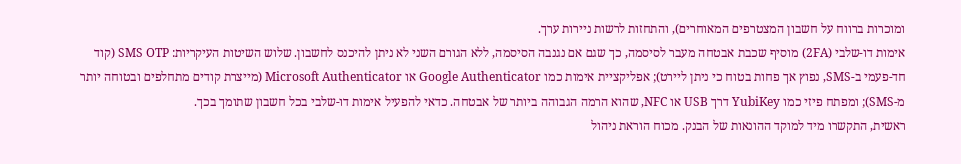ומוכרות ברווח על חשבון המצטרפים המאוחרים), והתחזות לרשות ניירות ערך.
אימות דו-שלבי (2FA) מוסיף שכבת אבטחה מעבר לסיסמה, כך שגם אם נגנבה הסיסמה, ללא הגורם השני לא ניתן להיכנס לחשבון. שלוש השיטות העיקריות: SMS OTP (קוד חד-פעמי ב-SMS, נפוץ אך פחות בטוח כי ניתן ליירט); אפליקציית אימות כמו Google Authenticator או Microsoft Authenticator (מייצרת קודים מתחלפים ובטוחה יותר מ-SMS); ומפתח פיזי כמו YubiKey דרך USB או NFC, שהוא הרמה הגבוהה ביותר של אבטחה. כדאי להפעיל אימות דו-שלבי בכל חשבון שתומך בכך.
ראשית, התקשרו מיד למוקד ההונאות של הבנק. מכוח הוראת ניהול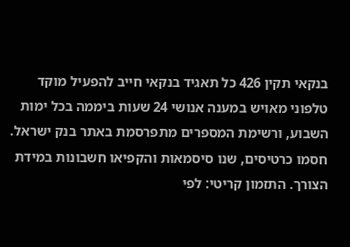בנקאי תקין 426 כל תאגיד בנקאי חייב להפעיל מוקד טלפוני מאויש במענה אנושי 24 שעות ביממה בכל ימות השבוע, ורשימת המספרים מתפרסמת באתר בנק ישראל. חסמו כרטיסים, שנו סיסמאות והקפיאו חשבונות במידת הצורך. התזמון קריטי: לפי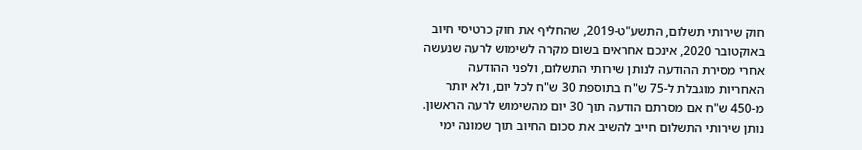חוק שירותי תשלום, התשע"ט-2019, שהחליף את חוק כרטיסי חיוב באוקטובר 2020, אינכם אחראים בשום מקרה לשימוש לרעה שנעשה אחרי מסירת ההודעה לנותן שירותי התשלום, ולפני ההודעה האחריות מוגבלת ל-75 ש"ח בתוספת 30 ש"ח לכל יום, ולא יותר מ-450 ש"ח אם מסרתם הודעה תוך 30 יום מהשימוש לרעה הראשון. נותן שירותי התשלום חייב להשיב את סכום החיוב תוך שמונה ימי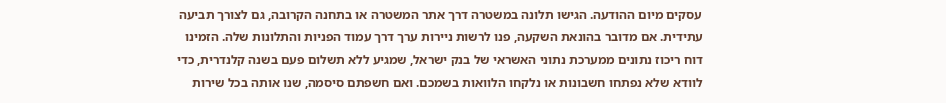עסקים מיום ההודעה. הגישו תלונה במשטרה דרך אתר המשטרה או בתחנה הקרובה, גם לצורך תביעה עתידית. אם מדובר בהונאת השקעה, פנו לרשות ניירות ערך דרך עמוד הפניות והתלונות שלה. הזמינו דוח ריכוז נתונים ממערכת נתוני האשראי של בנק ישראל, שמגיע ללא תשלום פעם בשנה קלנדרית, כדי לוודא שלא נפתחו חשבונות או נלקחו הלוואות בשמכם. ואם חשפתם סיסמה, שנו אותה בכל שירות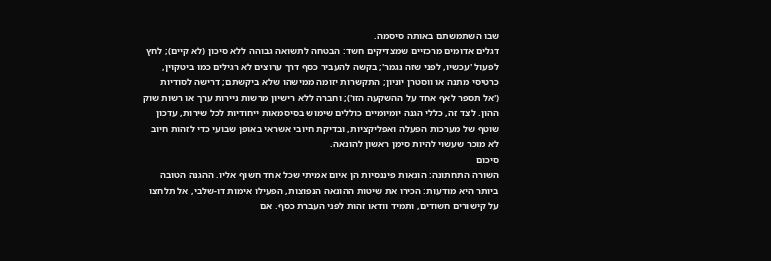שבו השתמשתם באותה סיסמה.
דגלים אדומים מרכזיים שמצדיקים חשד: הבטחה לתשואה גבוהה ללא סיכון (לא קיים); לחץ לפעול 'עכשיו, לפני שזה נגמר'; בקשה להעביר כסף דרך ערוצים לא רגילים כמו ביטקוין, כרטיסי מתנה או ווסטרן יוניון; התקשרות יזומה ממישהו שלא ביקשתם; דרישה לסודיות ('אל תספר לאף אחד על ההשקעה הזו'); וחברה ללא רישיון מרשות ניירות ערך או רשות שוק ההון. לצד זה, כללי הגנה יומיומיים כוללים שימוש בסיסמאות ייחודיות לכל שירות, עדכון שוטף של מערכות הפעלה ואפליקציות, ובדיקת חיובי אשראי באופן שבועי כדי לזהות חיוב לא מוכר שעשוי להיות סימן ראשון להונאה.
סיכום
השורה התחתונה: הונאות פיננסיות הן איום אמיתי שכל אחד חשוף אליו. ההגנה הטובה ביותר היא מודעות: הכירו את שיטות ההונאה הנפוצות, הפעילו אימות דו-שלבי, אל תלחצו על קישורים חשודים, ותמיד וודאו זהות לפני העברת כסף. אם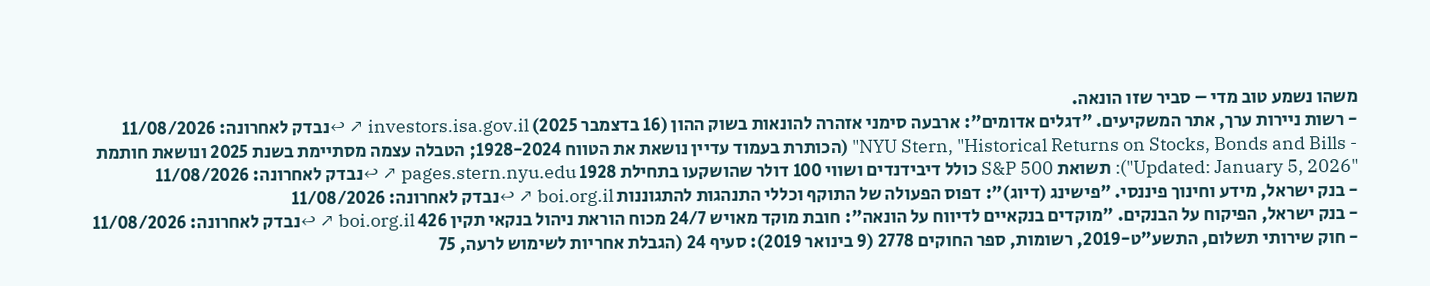משהו נשמע טוב מדי – סביר שזו הונאה.
- רשות ניירות ערך, אתר המשקיעים. "דגלים אדומים": ארבעה סימני אזהרה להונאות בשוק ההון (16 בדצמבר 2025) investors.isa.gov.il ↗ ↩נבדק לאחרונה: 11/08/2026
- NYU Stern, "Historical Returns on Stocks, Bonds and Bills" (הכותרת בעמוד עדיין נושאת את הטווח 1928-2024; הטבלה עצמה מסתיימת בשנת 2025 ונושאת חותמת "Updated: January 5, 2026"): תשואת S&P 500 כולל דיבידנדים ושווי 100 דולר שהושקעו בתחילת 1928 pages.stern.nyu.edu ↗ ↩נבדק לאחרונה: 11/08/2026
- בנק ישראל, מידע וחינוך פיננסי. "פישינג (דיוג)": דפוס הפעולה של התוקף וכללי התנהגות להתגוננות boi.org.il ↗ ↩נבדק לאחרונה: 11/08/2026
- בנק ישראל, הפיקוח על הבנקים. "מוקדים בנקאיים לדיווח על הונאה": חובת מוקד מאויש 24/7 מכוח הוראת ניהול בנקאי תקין 426 boi.org.il ↗ ↩נבדק לאחרונה: 11/08/2026
- חוק שירותי תשלום, התשע"ט-2019, רשומות, ספר החוקים 2778 (9 בינואר 2019): סעיף 24 (הגבלת אחריות לשימוש לרעה, 75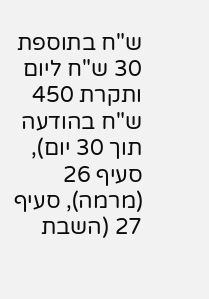ש"ח בתוספת 30 ש"ח ליום ותקרת 450 ש"ח בהודעה תוך 30 יום), סעיף 26 (מרמה), סעיף 27 (השבת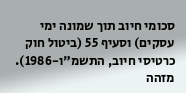סכומי חיוב תוך שמונה ימי עסקים) וסעיף 55 (ביטול חוק כרטיסי חיוב, התשמ"ו-1986). מזהה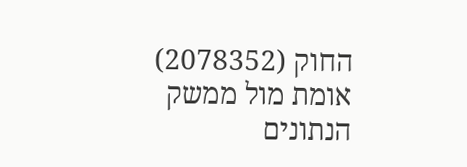החוק (2078352) אומת מול ממשק הנתונים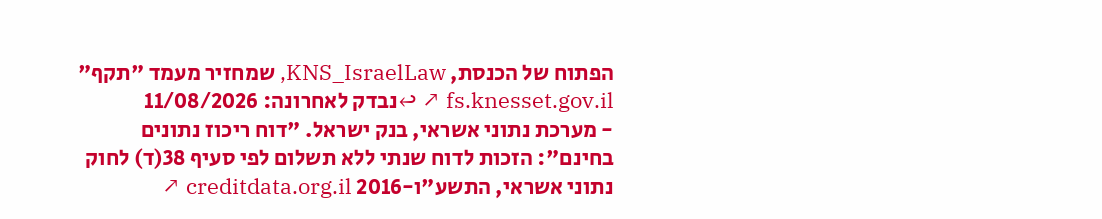הפתוח של הכנסת, KNS_IsraelLaw, שמחזיר מעמד "תקף" fs.knesset.gov.il ↗ ↩נבדק לאחרונה: 11/08/2026
- מערכת נתוני אשראי, בנק ישראל. "דוח ריכוז נתונים בחינם": הזכות לדוח שנתי ללא תשלום לפי סעיף 38(ד) לחוק נתוני אשראי, התשע"ו-2016 creditdata.org.il ↗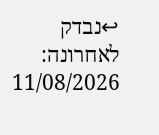↩נבדק לאחרונה: 11/08/2026